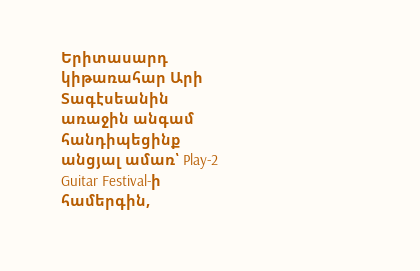Երիտասարդ կիթառահար Արի Տագէսեանին առաջին անգամ հանդիպեցինք անցյալ ամառ՝ Play-2 Guitar Festival-ի համերգին,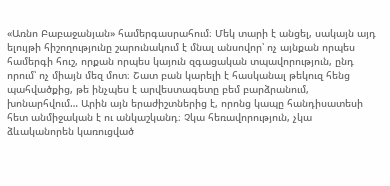«Առնո Բաբաջանյան» համերգասրահում։ Մեկ տարի է անցել, սակայն այդ ելույթի հիշողությունը շարունակում է մնալ անսովոր՝ ոչ այնքան որպես համերգի հուշ, որքան որպես կայուն զգացական տպավորություն, ընդ որում՝ ոչ միայն մեզ մոտ։ Շատ բան կարելի է հասկանալ թեկուզ հենց պահվածքից, թե ինչպես է արվեստագետը բեմ բարձրանում, խոնարհվում… Արին այն երաժիշտներից է, որոնց կապը հանդիսատեսի հետ անմիջական է ու անկաշկանդ։ Չկա հեռավորություն, չկա ձևականորեն կառուցված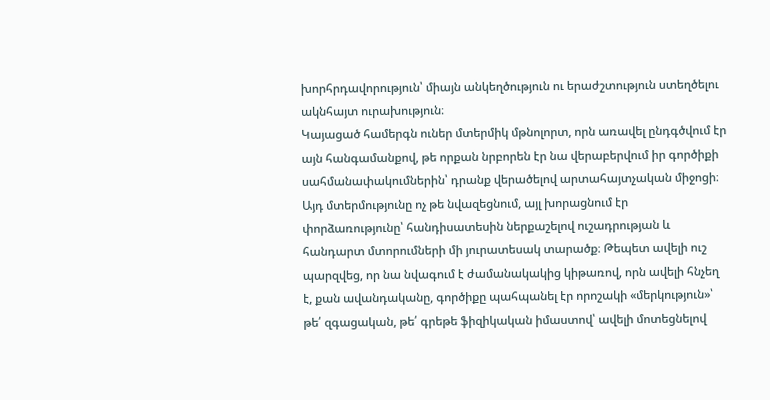խորհրդավորություն՝ միայն անկեղծություն ու երաժշտություն ստեղծելու ակնհայտ ուրախություն։
Կայացած համերգն ուներ մտերմիկ մթնոլորտ, որն առավել ընդգծվում էր այն հանգամանքով, թե որքան նրբորեն էր նա վերաբերվում իր գործիքի սահմանափակումներին՝ դրանք վերածելով արտահայտչական միջոցի։ Այդ մտերմությունը ոչ թե նվազեցնում, այլ խորացնում էր փորձառությունը՝ հանդիսատեսին ներքաշելով ուշադրության և հանդարտ մտորումների մի յուրատեսակ տարածք։ Թեպետ ավելի ուշ պարզվեց, որ նա նվագում է ժամանակակից կիթառով, որն ավելի հնչեղ է, քան ավանդականը, գործիքը պահպանել էր որոշակի «մերկություն»՝ թե՛ զգացական, թե՛ գրեթե ֆիզիկական իմաստով՝ ավելի մոտեցնելով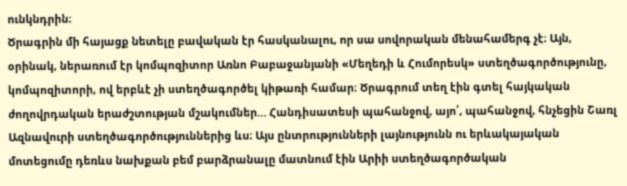ունկնդրին։
Ծրագրին մի հայացք նետելը բավական էր հասկանալու, որ սա սովորական մենահամերգ չէ։ Այն, օրինակ, ներառում էր կոմպոզիտոր Առնո Բաբաջանյանի «Մեղեդի և Հումորեսկ» ստեղծագործությունը, կոմպոզիտորի, ով երբևէ չի ստեղծագործել կիթառի համար։ Ծրագրում տեղ էին գտել հայկական ժողովրդական երաժշտության մշակումներ… Հանդիսատեսի պահանջով, այո՛, պահանջով, հնչեցին Շառլ Ազնավուրի ստեղծագործություններից ևս։ Այս ընտրությունների լայնությունն ու երևակայական մոտեցումը դեռևս նախքան բեմ բարձրանալը մատնում էին Արիի ստեղծագործական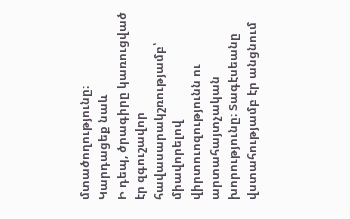մտածողությունը։
Կարդացեք նաև
Ի դեպ, ծրագիրը կառուցված էր զգուշավոր հավասարակշռությամբ՝ միավորելով վիրտուոզությունն ու արտահայտչական խորությունը։ Տագէսեանը վստահությամբ էր անցնում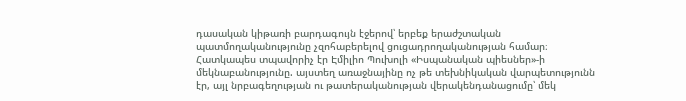դասական կիթառի բարդագույն էջերով՝ երբեք երաժշտական պատմողականությունը չզոհաբերելով ցուցադրողականության համար։ Հատկապես տպավորիչ էր Էմիլիո Պուխոլի «Իսպանական պիեսներ»-ի մեկնաբանությունը. այստեղ առաջնայինը ոչ թե տեխնիկական վարպետությունն էր, այլ նրբագեղության ու թատերականության վերակենդանացումը՝ մեկ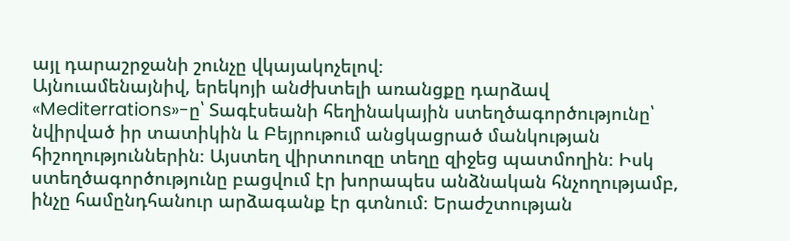այլ դարաշրջանի շունչը վկայակոչելով։
Այնուամենայնիվ, երեկոյի անժխտելի առանցքը դարձավ «Mediterrations»-ը՝ Տագէսեանի հեղինակային ստեղծագործությունը՝ նվիրված իր տատիկին և Բեյրութում անցկացրած մանկության հիշողություններին։ Այստեղ վիրտուոզը տեղը զիջեց պատմողին։ Իսկ ստեղծագործությունը բացվում էր խորապես անձնական հնչողությամբ, ինչը համընդհանուր արձագանք էր գտնում։ Երաժշտության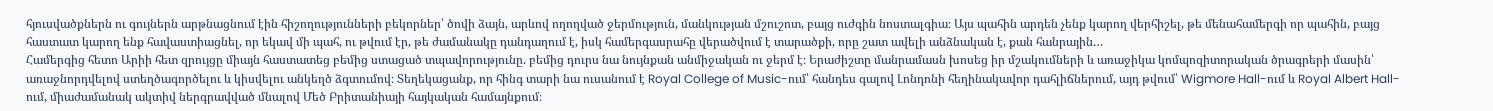հյուսվածքներն ու գույներն արթնացնում էին հիշողությունների բեկորներ՝ ծովի ձայն, արևով ողողված ջերմություն, մանկության մշուշոտ, բայց ուժգին նոստալգիա։ Այս պահին արդեն չենք կարող վերհիշել, թե մենահամերգի որ պահին, բայց հաստատ կարող ենք հավաստիացնել, որ եկավ մի պահ, ու թվում էր, թե ժամանակը դանդաղում է, իսկ համերգասրահը վերածվում է տարածքի, որը շատ ավելի անձնական է, քան հանրային…
Համերգից հետո Արիի հետ զրույցը միայն հաստատեց բեմից ստացած տպավորությունը. բեմից դուրս նա նույնքան անմիջական ու ջերմ է։ Երաժիշտը մանրամասն խոսեց իր մշակումների և առաջիկա կոմպոզիտորական ծրագրերի մասին՝ առաջնորդվելով ստեղծագործելու և կիսվելու անկեղծ ձգտումով։ Տեղեկացանք, որ հինգ տարի նա ուսանում է Royal College of Music-ում՝ հանդես գալով Լոնդոնի հեղինակավոր դահլիճներում, այդ թվում՝ Wigmore Hall-ում և Royal Albert Hall-ում, միաժամանակ ակտիվ ներգրավված մնալով Մեծ Բրիտանիայի հայկական համայնքում։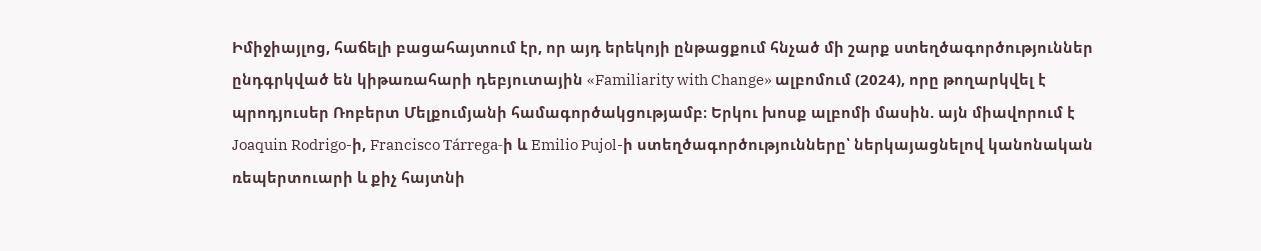Իմիջիայլոց, հաճելի բացահայտում էր, որ այդ երեկոյի ընթացքում հնչած մի շարք ստեղծագործություններ ընդգրկված են կիթառահարի դեբյուտային «Familiarity with Change» ալբոմում (2024), որը թողարկվել է պրոդյուսեր Ռոբերտ Մելքումյանի համագործակցությամբ։ Երկու խոսք ալբոմի մասին. այն միավորում է Joaquin Rodrigo-ի, Francisco Tárrega-ի և Emilio Pujol-ի ստեղծագործությունները՝ ներկայացնելով կանոնական ռեպերտուարի և քիչ հայտնի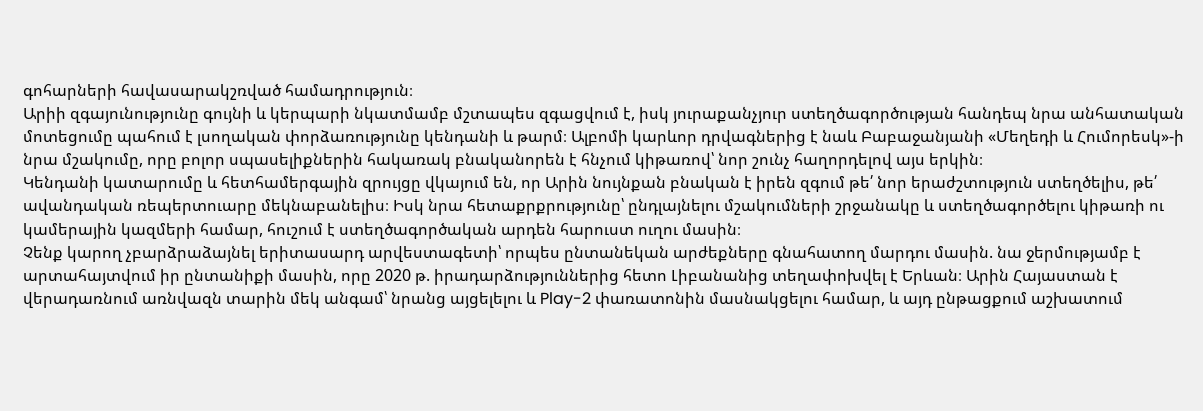գոհարների հավասարակշռված համադրություն։
Արիի զգայունությունը գույնի և կերպարի նկատմամբ մշտապես զգացվում է, իսկ յուրաքանչյուր ստեղծագործության հանդեպ նրա անհատական մոտեցումը պահում է լսողական փորձառությունը կենդանի և թարմ։ Ալբոմի կարևոր դրվագներից է նաև Բաբաջանյանի «Մեղեդի և Հումորեսկ»-ի նրա մշակումը, որը բոլոր սպասելիքներին հակառակ բնականորեն է հնչում կիթառով՝ նոր շունչ հաղորդելով այս երկին։
Կենդանի կատարումը և հետհամերգային զրույցը վկայում են, որ Արին նույնքան բնական է իրեն զգում թե՛ նոր երաժշտություն ստեղծելիս, թե՛ ավանդական ռեպերտուարը մեկնաբանելիս։ Իսկ նրա հետաքրքրությունը՝ ընդլայնելու մշակումների շրջանակը և ստեղծագործելու կիթառի ու կամերային կազմերի համար, հուշում է ստեղծագործական արդեն հարուստ ուղու մասին։
Չենք կարող չբարձրաձայնել երիտասարդ արվեստագետի՝ որպես ընտանեկան արժեքները գնահատող մարդու մասին. նա ջերմությամբ է արտահայտվում իր ընտանիքի մասին, որը 2020 թ. իրադարձություններից հետո Լիբանանից տեղափոխվել է Երևան։ Արին Հայաստան է վերադառնում առնվազն տարին մեկ անգամ՝ նրանց այցելելու և Play-2 փառատոնին մասնակցելու համար, և այդ ընթացքում աշխատում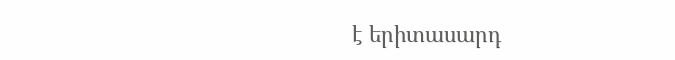է երիտասարդ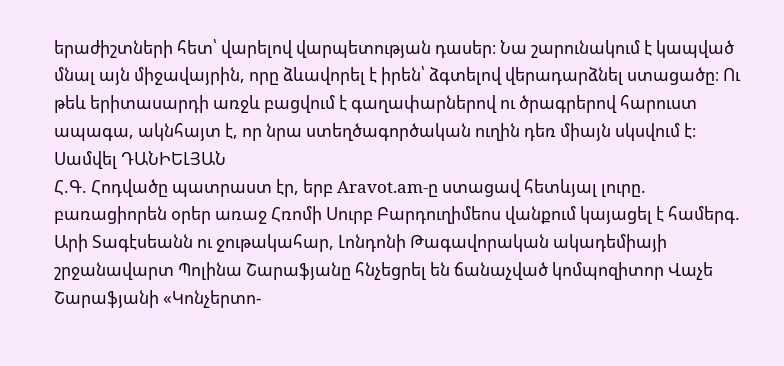երաժիշտների հետ՝ վարելով վարպետության դասեր։ Նա շարունակում է կապված մնալ այն միջավայրին, որը ձևավորել է իրեն՝ ձգտելով վերադարձնել ստացածը։ Ու թեև երիտասարդի առջև բացվում է գաղափարներով ու ծրագրերով հարուստ ապագա, ակնհայտ է, որ նրա ստեղծագործական ուղին դեռ միայն սկսվում է։
Սամվել ԴԱՆԻԵԼՅԱՆ
Հ.Գ. Հոդվածը պատրաստ էր, երբ Aravot.am-ը ստացավ հետևյալ լուրը. բառացիորեն օրեր առաջ Հռոմի Սուրբ Բարդուղիմեոս վանքում կայացել է համերգ. Արի Տագէսեանն ու ջութակահար, Լոնդոնի Թագավորական ակադեմիայի շրջանավարտ Պոլինա Շարաֆյանը հնչեցրել են ճանաչված կոմպոզիտոր Վաչե Շարաֆյանի «Կոնչերտո-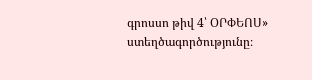գրոսսո թիվ 4՝ ՕՐՓԵՈՍ» ստեղծագործությունը։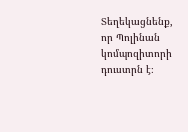Տեղեկացնենք, որ Պոլինան կոմպոզիտորի դուստրն է։